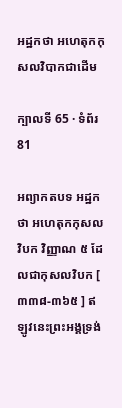អដ្ឋកថា អហេតុកកុសលវិបាកជាដើម

ក្បាលទី 65 · ទំព័រ 81

អព្យាកតបទ អដ្ឋកថា អហេតុកកុសលវិបក វិញ្ញាណ ៥ ដែលជាកុសលវិបក [ ៣៣៨-៣៦៥ ] ឥឡូវនេះព្រះអង្គទ្រង់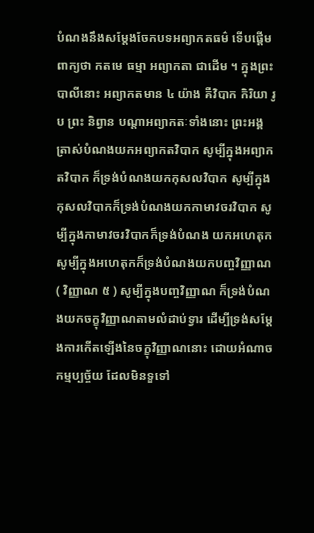បំណងនឹងសម្តែងចែកបទអព្យាកតធម៌ ទើបផ្តើមពាក្យថា កតមេ ធម្មា អព្យាកតា ជាដើម ។ ក្នុងព្រះបាលីនោះ អព្យាកតមាន ៤ យ៉ាង គឺវិបាក កិរិយា រូប ព្រះ និព្វាន បណ្តាអព្យាកតៈទាំងនោះ ព្រះអង្គត្រាស់បំណងយកអព្យាកតវិបាក សូម្បីក្នុងអព្យាកតវិបាក ក៏ទ្រង់បំណងយកកុសលវិបាក សូម្បីក្នុងកុសលវិបាកក៏ទ្រង់បំណងយកកាមាវចរវិបាក សូម្បីក្នុងកាមាវចរវិបាកក៏ទ្រង់បំណង យកអហេតុក សូម្បីក្នុងអហេតុកក៏ទ្រង់បំណងយកបញ្ចវិញ្ញាណ ( វិញ្ញាណ ៥ ) សូម្បីក្នុងបញ្ចវិញ្ញាណ ក៏ទ្រង់បំណងយកចក្ខុវិញ្ញាណតាមលំដាប់ទ្វារ ដើម្បីទ្រង់សម្តែងការកើតឡើងនៃចក្ខុវិញ្ញាណនោះ ដោយអំណាចកម្មប្បច្ច័យ ដែលមិនទួទៅ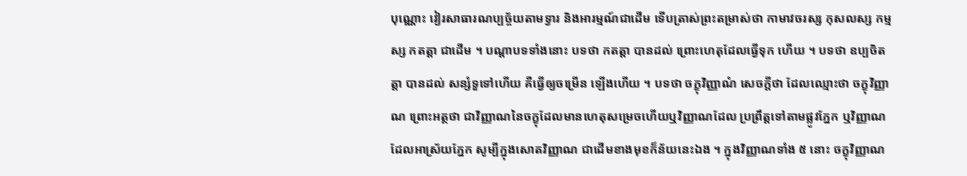បុណ្ណោះ វៀរសាធារណប្បច្ច័យតាមទ្វារ និងអារម្មណ៍ជាដើម ទើបត្រាស់ព្រះតម្រាស់ថា កាមាវចរស្ស កុសលស្ស កម្មស្ស កតត្តា ជាដើម ។ បណ្តាបទទាំងនោះ បទថា កតត្តា បានដល់ ព្រោះហេតុដែលធ្វើទុក ហើយ ។ បទថា ឧប្បចិតត្តា បានដល់ សន្សំទួទៅហើយ គឺធ្វើឲ្យចម្រើន ឡើងហើយ ។ បទថា ចក្ខុវិញ្ញាណំ សេចក្តីថា ដែលឈ្មោះថា ចក្ខុវិញ្ញាណ ព្រោះអត្ថថា ជាវិញ្ញាណនៃចក្ខុដែលមានហេតុសម្រេចហើយឬវិញ្ញាណដែល ប្រព្រឹត្តទៅតាមផ្លូវភ្នែក ឬវិញ្ញាណដែលអាស្រ័យភ្នែក សូម្បីក្នុងសោតវិញ្ញាណ ជាដើមខាងមុខក៏ន័យនេះឯង ។ ក្នុងវិញ្ញាណទាំង ៥ នោះ ចក្ខុវិញ្ញាណ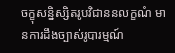ចក្ខុសន្និស្សិតរូបវិជាននលក្ខណំ មានការដឹងច្បាស់រូបារម្មណ៍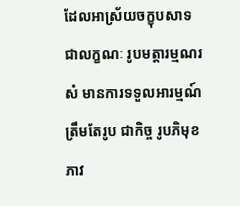ដែលអាស្រ័យចក្ខុបសាទ ជាលក្ខណៈ រូបមត្តារម្មណរសំ មានការទទួលអារម្មណ៍ត្រឹមតែរូប ជាកិច្ច រូបភិមុខភាវ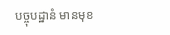បច្ចុបដ្ឋានំ មានមុខ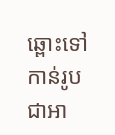ឆ្ពោះទៅកាន់រូប ជាអា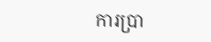ការប្រា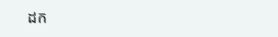ដក